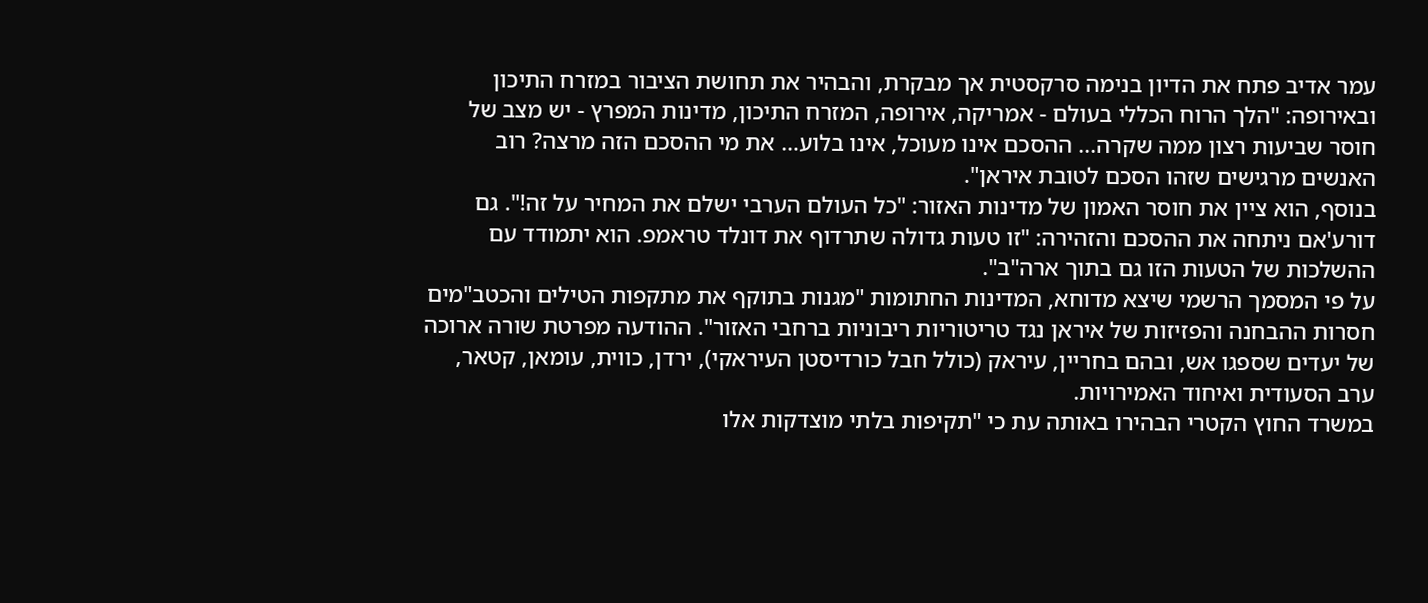עמר אדיב פתח את הדיון בנימה סרקסטית אך מבקרת, והבהיר את תחושת הציבור במזרח התיכון ובאירופה: "הלך הרוח הכללי בעולם - אמריקה, אירופה, המזרח התיכון, מדינות המפרץ - יש מצב של חוסר שביעות רצון ממה שקרה... ההסכם אינו מעוכל, אינו בלוע… את מי ההסכם הזה מרצה? רוב האנשים מרגישים שזהו הסכם לטובת איראן".
בנוסף, הוא ציין את חוסר האמון של מדינות האזור: "כל העולם הערבי ישלם את המחיר על זה!". גם דורע'אם ניתחה את ההסכם והזהירה: "זו טעות גדולה שתרדוף את דונלד טראמפ. הוא יתמודד עם ההשלכות של הטעות הזו גם בתוך ארה"ב".
על פי המסמך הרשמי שיצא מדוחא, המדינות החתומות "מגנות בתוקף את מתקפות הטילים והכטב"מים חסרות ההבחנה והפזיזות של איראן נגד טריטוריות ריבוניות ברחבי האזור". ההודעה מפרטת שורה ארוכה של יעדים שספגו אש, ובהם בחריין, עיראק (כולל חבל כורדיסטן העיראקי), ירדן, כווית, עומאן, קטאר, ערב הסעודית ואיחוד האמירויות.
במשרד החוץ הקטרי הבהירו באותה עת כי "תקיפות בלתי מוצדקות אלו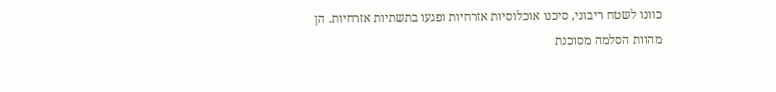כוונו לשטח ריבוני, סיכנו אוכלוסיות אזרחיות ופגעו בתשתיות אזרחיות. הן מהוות הסלמה מסוכנת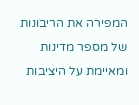המפירה את הריבונות של מספר מדינות ומאיימת על היציבות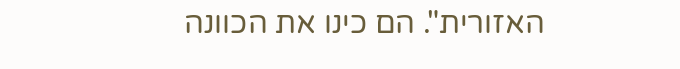האזורית". הם כינו את הכוונה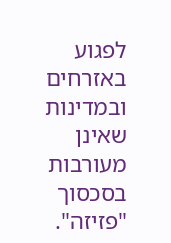לפגוע באזרחים ובמדינות שאינן מעורבות בסכסוך "פזיזה".